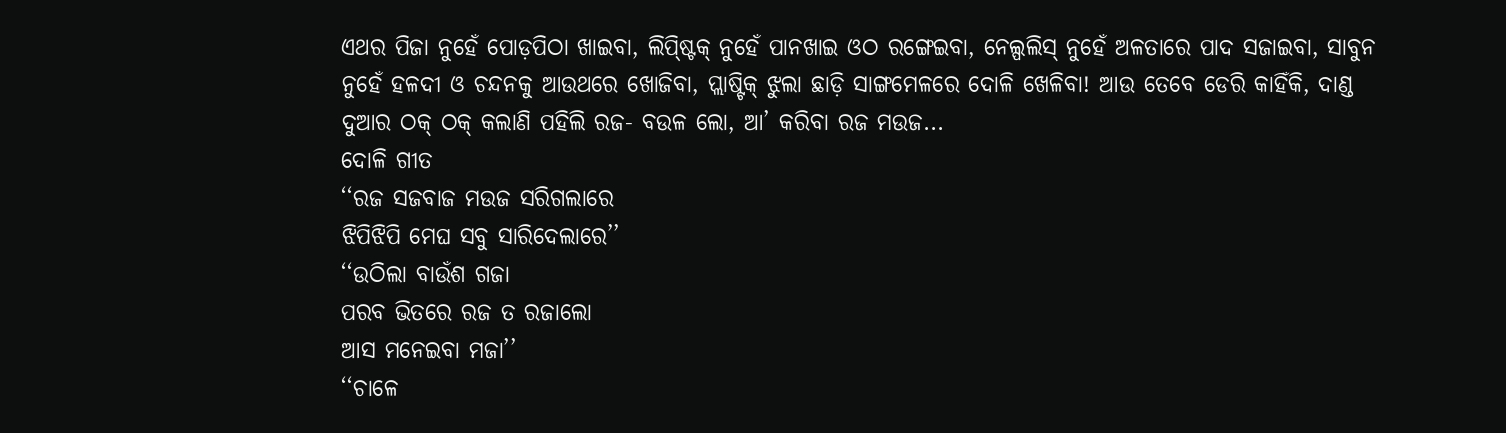ଏଥର ପିଜା ନୁହେଁ ପୋଡ଼ପିଠା ଖାଇବା, ଲିପ୍ଷ୍ଟିକ୍ ନୁହେଁ ପାନଖାଇ ଓଠ ରଙ୍ଗେଇବା, ନେଲ୍ପଲିସ୍ ନୁହେଁ ଅଳତାରେ ପାଦ ସଜାଇବା, ସାବୁନ ନୁହେଁ ହଳଦୀ ଓ ଚନ୍ଦନକୁ ଆଉଥରେ ଖୋଜିବା, ପ୍ଲାଷ୍ଟିକ୍ ଝୁଲା ଛାଡ଼ି ସାଙ୍ଗମେଳରେ ଦୋଳି ଖେଳିବା! ଆଉ ତେବେ ଡେରି କାହିଁକି, ଦାଣ୍ଡ ଦୁଆର ଠକ୍ ଠକ୍ କଲାଣି ପହିଲି ରଜ- ବଉଳ ଲୋ, ଆ’ କରିବା ରଜ ମଉଜ...
ଦୋଳି ଗୀତ
‘‘ରଜ ସଜବାଜ ମଉଜ ସରିଗଲାରେ
ଝିପିଝିପି ମେଘ ସବୁ ସାରିଦେଲାରେ’’
‘‘ଉଠିଲା ବାଉଁଶ ଗଜା
ପରବ ଭିତରେ ରଜ ତ ରଜାଲୋ
ଆସ ମନେଇବା ମଜା’’
‘‘ଚାଳେ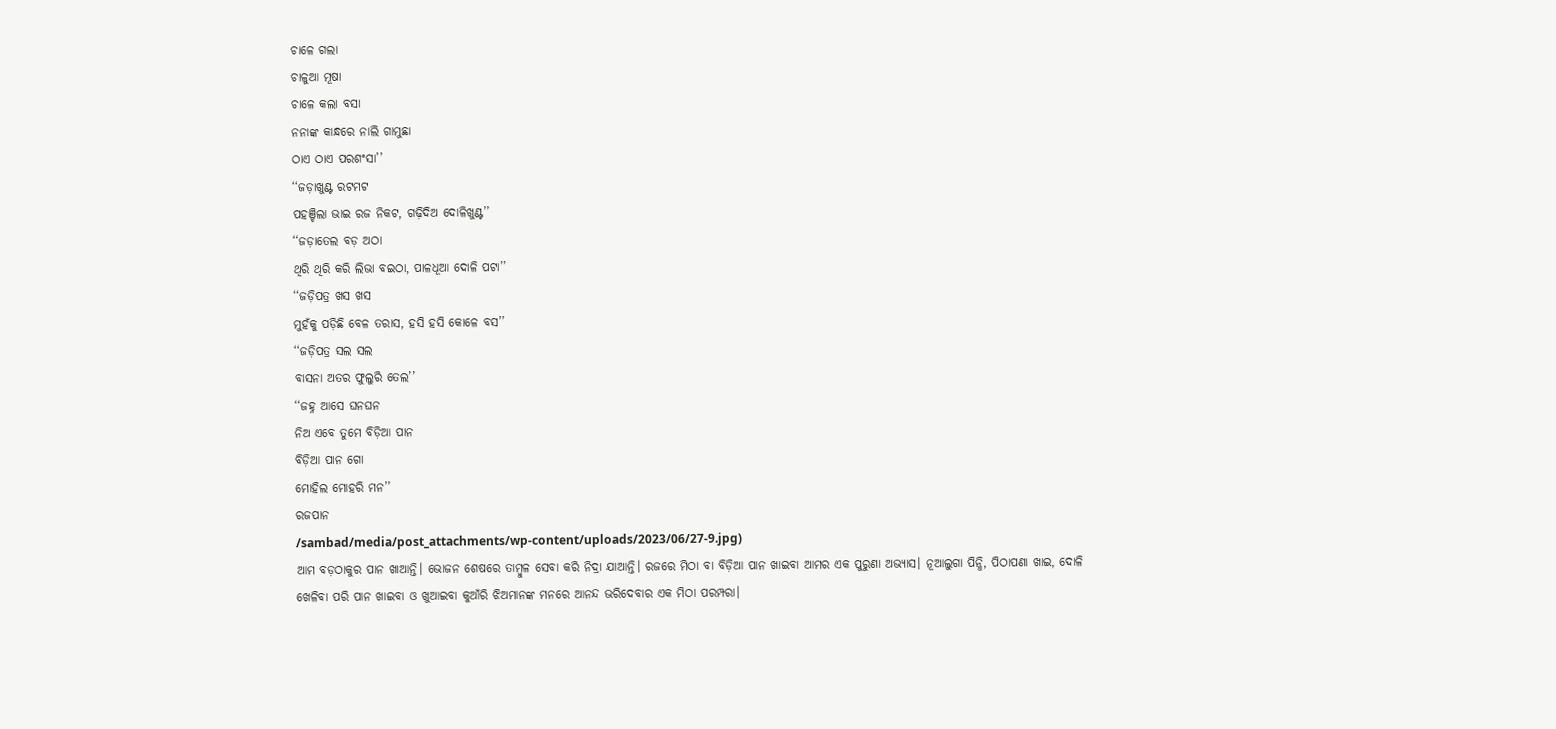ଚାଳେ ଗଲା
ଚାଳୁଆ ମୂଷା
ଚାଳେ କଲା ବସା
ନନାଙ୍କ କାନ୍ଧରେ ନାଲି ଗାମୁଛା
ଠାଏ ଠାଏ ପରଶଂସା’’
‘‘ଜଡ଼ାଖୁଣ୍ଟ ରଟମଟ
ପହଞ୍ଚିଲା ଭାଇ ରଜ ନିକଟ, ଗଢ଼ିଦିଅ ଦୋଳିଖୁଣ୍ଟ’’
‘‘ଜଡ଼ାତେଲ ବଡ଼ ଅଠା
ଥିରି ଥିରି କରି ଲିଭା ବଇଠା, ପାଳଧୂଆ ଦୋଳି ପଟା’’
‘‘ଜଡ଼ିପତ୍ର ଖସ ଖସ
ମୁହଁକୁ ପଡ଼ିଛି ବେଳ ତରାସ, ହସି ହସି କୋଳେ ବସ’’
‘‘ଜଡ଼ିପତ୍ର ସଲ ସଲ
ବାସନା ଅତର ଫୁଲୁରି ତେଲ’’
‘‘ଜହ୍ନ ଆସେ ଘନଘନ
ନିଅ ଏବେ ତୁମେ ବିଡ଼ିଆ ପାନ
ବିଡ଼ିଆ ପାନ ଗୋ
ମୋହିଲ ମୋହରି ମନ’’
ରଜପାନ
/sambad/media/post_attachments/wp-content/uploads/2023/06/27-9.jpg)
ଆମ ବଡ଼ଠାକୁର ପାନ ଖାଆନ୍ତି। ଭୋଜନ ଶେଷରେ ତାମ୍ବୁଳ ସେବା କରି ନିଦ୍ରା ଯାଆନ୍ତି। ରଜରେ ମିଠା ବା ବିଡ଼ିଆ ପାନ ଖାଇବା ଆମର ଏକ ପୁରୁଣା ଅଭ୍ୟାସ। ନୂଆଲୁଗା ପିନ୍ଧି, ପିଠାପଣା ଖାଇ, ଦୋଳି ଖେଳିବା ପରି ପାନ ଖାଇବା ଓ ଖୁଆଇବା କୁଆଁରି ଝିଅମାନଙ୍କ ମନରେ ଆନନ୍ଦ ଭରିଦେବାର ଏକ ମିଠା ପରମ୍ପରା।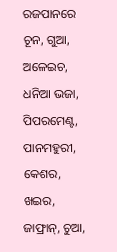ରଜପାନରେ ଚୂନ, ଗୁଆ, ଅଳେଇଚ, ଧନିଆ ଭଜା, ପିପରମେଣ୍ଟ, ପାନମହୁରୀ, କେଶର, ଖଇର, ଜାଫ୍ରାନ୍, ଚୁଆ,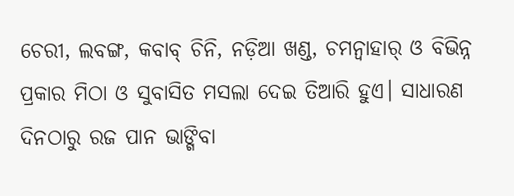ଚେରୀ, ଲବଙ୍ଗ, କବାବ୍ ଚିନି, ନଡ଼ିଆ ଖଣ୍ଡ, ଚମନ୍ବାହାର୍ ଓ ବିଭିନ୍ନ ପ୍ରକାର ମିଠା ଓ ସୁବାସିତ ମସଲା ଦେଇ ତିଆରି ହୁଏ। ସାଧାରଣ ଦିନଠାରୁ ରଜ ପାନ ଭାଙ୍ଗିବା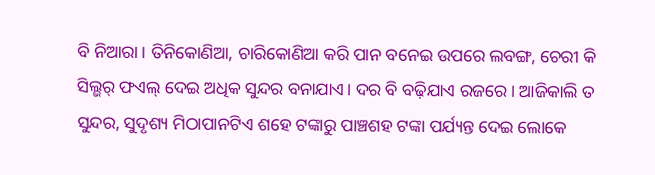ବି ନିଆରା। ତିନିକୋଣିଆ, ଚାରିକୋଣିଆ କରି ପାନ ବନେଇ ଉପରେ ଲବଙ୍ଗ, ଚେରୀ କି ସିଲ୍ଭର୍ ଫଏଲ୍ ଦେଇ ଅଧିକ ସୁନ୍ଦର ବନାଯାଏ। ଦର ବି ବଢ଼ିଯାଏ ରଜରେ। ଆଜିକାଲି ତ ସୁନ୍ଦର, ସୁଦୃଶ୍ୟ ମିଠାପାନଟିଏ ଶହେ ଟଙ୍କାରୁ ପାଞ୍ଚଶହ ଟଙ୍କା ପର୍ଯ୍ୟନ୍ତ ଦେଇ ଲୋକେ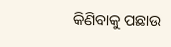କିଣିବାକୁ ପଛାଉ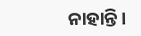ନାହାନ୍ତି।